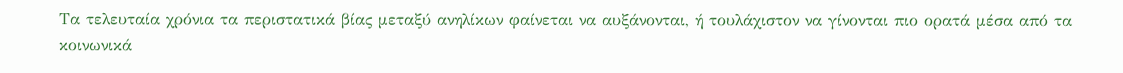Τα τελευταία χρόνια τα περιστατικά βίας μεταξύ ανηλίκων φαίνεται να αυξάνονται, ή τουλάχιστον να γίνονται πιο ορατά μέσα από τα κοινωνικά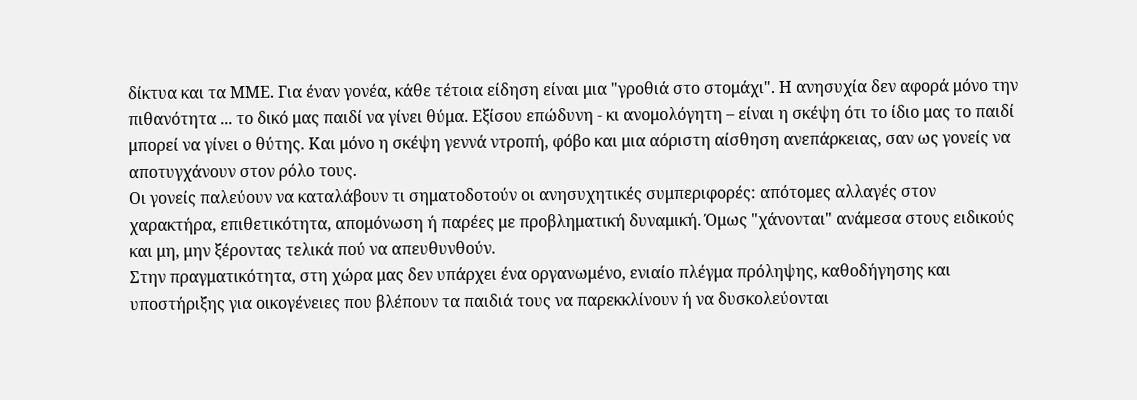δίκτυα και τα ΜΜΕ. Για έναν γονέα, κάθε τέτοια είδηση είναι μια "γροθιά στο στομάχι". Η ανησυχία δεν αφορά μόνο την πιθανότητα ... το δικό μας παιδί να γίνει θύμα. Εξίσου επώδυνη - κι ανομολόγητη – είναι η σκέψη ότι το ίδιο μας το παιδί μπορεί να γίνει ο θύτης. Και μόνο η σκέψη γεννά ντροπή, φόβο και μια αόριστη αίσθηση ανεπάρκειας, σαν ως γονείς να αποτυγχάνουν στον ρόλο τους.
Οι γονείς παλεύουν να καταλάβουν τι σηματοδοτούν οι ανησυχητικές συμπεριφορές: απότομες αλλαγές στον χαρακτήρα, επιθετικότητα, απομόνωση ή παρέες με προβληματική δυναμική. Όμως "χάνονται" ανάμεσα στους ειδικούς και μη, μην ξέροντας τελικά πού να απευθυνθούν.
Στην πραγματικότητα, στη χώρα μας δεν υπάρχει ένα οργανωμένο, ενιαίο πλέγμα πρόληψης, καθοδήγησης και υποστήριξης για οικογένειες που βλέπουν τα παιδιά τους να παρεκκλίνουν ή να δυσκολεύονται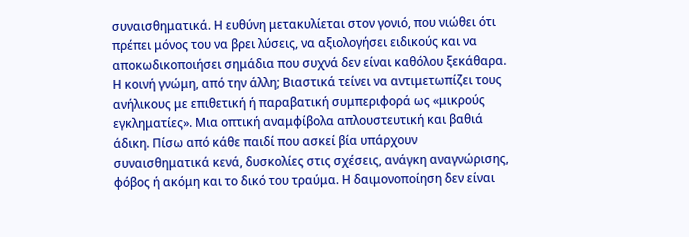συναισθηματικά. Η ευθύνη μετακυλίεται στον γονιό, που νιώθει ότι πρέπει μόνος του να βρει λύσεις, να αξιολογήσει ειδικούς και να αποκωδικοποιήσει σημάδια που συχνά δεν είναι καθόλου ξεκάθαρα.
Η κοινή γνώμη, από την άλλη; Βιαστικά τείνει να αντιμετωπίζει τους ανήλικους με επιθετική ή παραβατική συμπεριφορά ως «μικρούς εγκληματίες». Μια οπτική αναμφίβολα απλουστευτική και βαθιά άδικη. Πίσω από κάθε παιδί που ασκεί βία υπάρχουν συναισθηματικά κενά, δυσκολίες στις σχέσεις, ανάγκη αναγνώρισης, φόβος ή ακόμη και το δικό του τραύμα. Η δαιμονοποίηση δεν είναι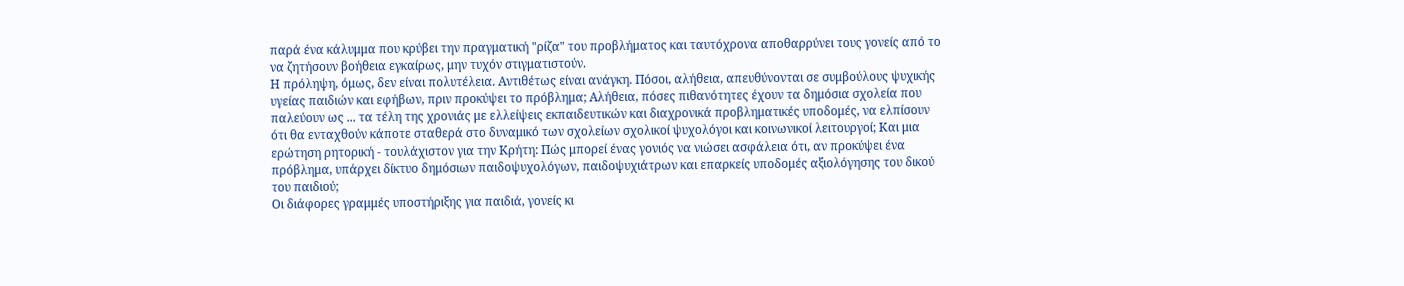παρά ένα κάλυμμα που κρύβει την πραγματική "ρίζα" του προβλήματος και ταυτόχρονα αποθαρρύνει τους γονείς από το να ζητήσουν βοήθεια εγκαίρως, μην τυχόν στιγματιστούν.
Η πρόληψη, όμως, δεν είναι πολυτέλεια. Αντιθέτως είναι ανάγκη. Πόσοι, αλήθεια, απευθύνονται σε συμβούλους ψυχικής υγείας παιδιών και εφήβων, πριν προκύψει το πρόβλημα; Αλήθεια, πόσες πιθανότητες έχουν τα δημόσια σχολεία που παλεύουν ως ... τα τέλη της χρονιάς με ελλείψεις εκπαιδευτικών και διαχρονικά προβληματικές υποδομές, να ελπίσουν ότι θα ενταχθούν κάποτε σταθερά στο δυναμικό των σχολείων σχολικοί ψυχολόγοι και κοινωνικοί λειτουργοί; Και μια ερώτηση ρητορική - τουλάχιστον για την Κρήτη: Πώς μπορεί ένας γονιός να νιώσει ασφάλεια ότι, αν προκύψει ένα πρόβλημα, υπάρχει δίκτυο δημόσιων παιδοψυχολόγων, παιδοψυχιάτρων και επαρκείς υποδομές αξιολόγησης του δικού του παιδιού;
Οι διάφορες γραμμές υποστήριξης για παιδιά, γονείς κι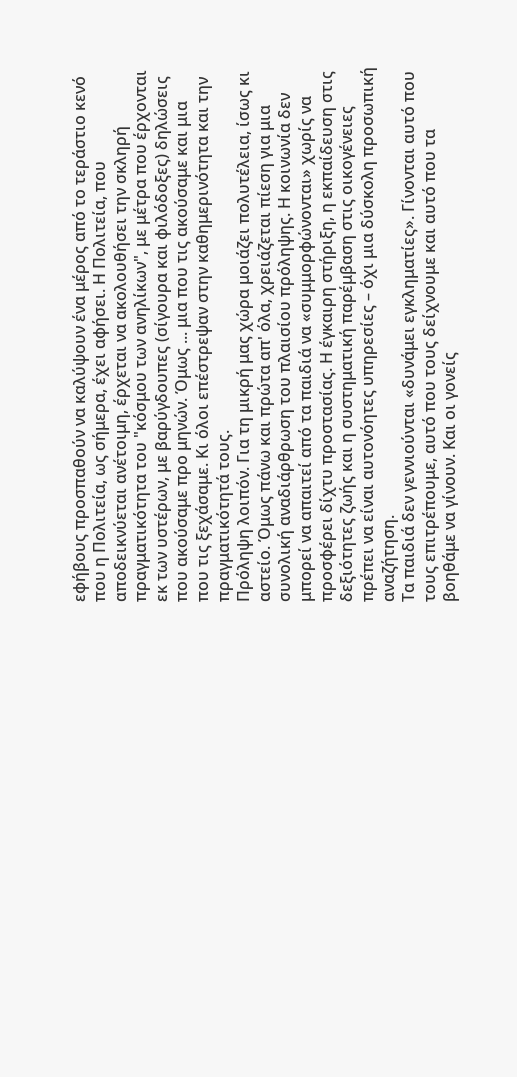εφήβους προσπαθούν να καλύψουν ένα μέρος από το τεράστιο κενό που η Πολιτεία, ως σήμερα, έχει αφήσει. Η Πολιτεία, που αποδεικνύεται ανέτοιμη, έρχεται να ακολουθήσει την σκληρή πραγματικότητα του "κόσμου των ανηλίκων", με μέτρα που έρχονται εκ των υστέρων, με βαρύγδουπες (σίγουρα και φιλόδοξες) δηλώσεις που ακούσαμε προ μηνών. Όμως ... μια που τις ακούσαμε και μια που τις ξεχάσαμε. Κι όλοι επέστρεψαν στην καθημερινότητα και την πραγματικότητά τους.
Πρόληψη λοιπόν. Για τη μικρή μας χώρα μοιάζει πολυτέλεια, ίσως κι αστείο. Όμως πάνω και πρώτα απ' όλα, χρειάζεται πίεση για μια συνολική αναδιάρθρωση του πλαισίου πρόληψης. Η κοινωνία δεν μπορεί να απαιτεί από τα παιδιά να «συμμορφώνονται» χωρίς να προσφέρει δίχτυ προστασίας. Η έγκαιρη στήριξη, η εκπαίδευση στις δεξιότητες ζωής και η συστηματική παρέμβαση στις οικογένειες πρέπει να είναι αυτονόητες υπηρεσίες – όχι μια δύσκολη προσωπική αναζήτηση.
Τα παιδιά δεν γεννιούνται «δυνάμει εγκληματίες». Γίνονται αυτό που τους επιτρέπουμε, αυτό που τους δείχνουμε και αυτό που τα βοηθάμε να γίνουν. Και οι γονείς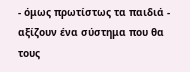- όμως πρωτίστως τα παιδιά - αξίζουν ένα σύστημα που θα τους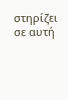στηρίζει σε αυτή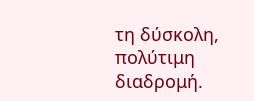τη δύσκολη, πολύτιμη διαδρομή.